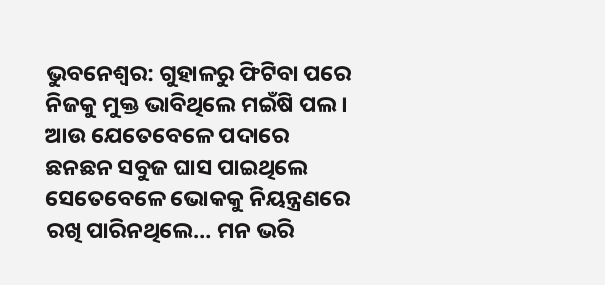ଭୁବନେଶ୍ବର: ଗୁହାଳରୁ ଫିଟିବା ପରେ ନିଜକୁ ମୁକ୍ତ ଭାବିଥିଲେ ମଇଁଷି ପଲ । ଆଉ ଯେତେବେଳେ ପଦାରେ ଛନଛନ ସବୁଜ ଘାସ ପାଇଥିଲେ ସେତେବେଳେ ଭୋକକୁ ନିୟନ୍ତ୍ରଣରେ ରଖି ପାରିନଥିଲେ… ମନ ଭରି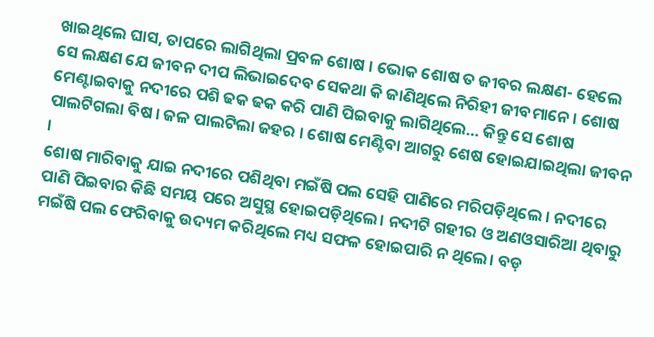ଖାଇଥିଲେ ଘାସ, ତାପରେ ଲାଗିଥିଲା ପ୍ରବଳ ଶୋଷ । ଭୋକ ଶୋଷ ତ ଜୀବର ଲକ୍ଷଣ- ହେଲେ ସେ ଲକ୍ଷଣ ଯେ ଜୀବନ ଦୀପ ଲିଭାଇଦେବ ସେକଥା କି ଜାଣିଥିଲେ ନିରିହୀ ଜୀବମାନେ । ଶୋଷ ମେଣ୍ଟାଇବାକୁ ନଦୀରେ ପଶି ଢକ ଢକ କରି ପାଣି ପିଇବାକୁ ଲାଗିଥିଲେ… କିନ୍ତୁ ସେ ଶୋଷ ପାଲଟିଗଲା ବିଷ । ଜଳ ପାଲଟିଲା ଜହର । ଶୋଷ ମେଣ୍ଟିବା ଆଗରୁ ଶେଷ ହୋଇଯାଇଥିଲା ଜୀବନ ।
ଶୋଷ ମାରିବାକୁ ଯାଇ ନଦୀରେ ପଶିଥିବା ମଇଁଷି ପଲ ସେହି ପାଣିରେ ମରିପଡ଼ିଥିଲେ । ନଦୀରେ ପାଣି ପିଇବାର କିଛି ସମୟ ପରେ ଅସୁସ୍ଥ ହୋଇପଡ଼ିଥିଲେ। ନଦୀଟି ଗହୀର ଓ ଅଣଓସାରିଆ ଥିବାରୁ ମଇଁଷି ପଲ ଫେରିବାକୁ ଉଦ୍ୟମ କରିଥିଲେ ମଧ୍ୟ ସଫଳ ହୋଇପାରି ନ ଥିଲେ। ବଡ଼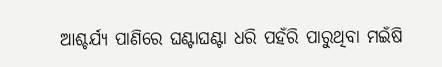ଆଶ୍ଚର୍ଯ୍ଯ ପାଣିରେ ଘଣ୍ଟାଘଣ୍ଟା ଧରି ପହଁରି ପାରୁଥିବା ମଇଁଷି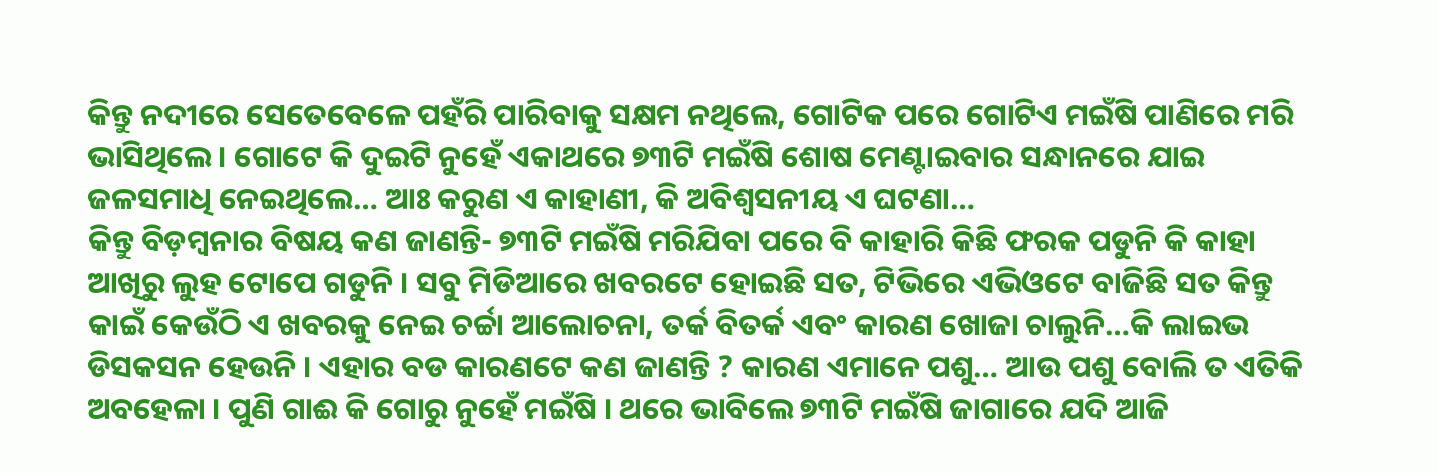କିନ୍ତୁ ନଦୀରେ ସେତେବେଳେ ପହଁରି ପାରିବାକୁ ସକ୍ଷମ ନଥିଲେ, ଗୋଟିକ ପରେ ଗୋଟିଏ ମଇଁଷି ପାଣିରେ ମରି ଭାସିଥିଲେ । ଗୋଟେ କି ଦୁଇଟି ନୁହେଁ ଏକାଥରେ ୭୩ଟି ମଇଁଷି ଶୋଷ ମେଣ୍ଟାଇବାର ସନ୍ଧାନରେ ଯାଇ ଜଳସମାଧି ନେଇଥିଲେ… ଆଃ କରୁଣ ଏ କାହାଣୀ, କି ଅବିଶ୍ବସନୀୟ ଏ ଘଟଣା…
କିନ୍ତୁ ବିଡ଼ମ୍ବନାର ବିଷୟ କଣ ଜାଣନ୍ତି- ୭୩ଟି ମଇଁଷି ମରିଯିବା ପରେ ବି କାହାରି କିଛି ଫରକ ପଡୁନି କି କାହା ଆଖିରୁ ଲୁହ ଟୋପେ ଗଡୁନି । ସବୁ ମିଡିଆରେ ଖବରଟେ ହୋଇଛି ସତ, ଟିଭିରେ ଏଭିଓଟେ ବାଜିଛି ସତ କିନ୍ତୁ କାଇଁ କେଉଁଠି ଏ ଖବରକୁ ନେଇ ଚର୍ଚ୍ଚା ଆଲୋଚନା, ତର୍କ ବିତର୍କ ଏବଂ କାରଣ ଖୋଜା ଚାଲୁନି…କି ଲାଇଭ ଡିସକସନ ହେଉନି । ଏହାର ବଡ କାରଣଟେ କଣ ଜାଣନ୍ତି ? କାରଣ ଏମାନେ ପଶୁ… ଆଉ ପଶୁ ବୋଲି ତ ଏତିକି ଅବହେଳା । ପୁଣି ଗାଈ କି ଗୋରୁ ନୁହେଁ ମଇଁଷି । ଥରେ ଭାବିଲେ ୭୩ଟି ମଇଁଷି ଜାଗାରେ ଯଦି ଆଜି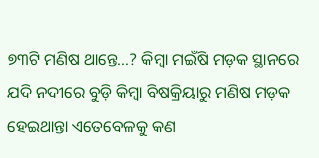୭୩ଟି ମଣିଷ ଥାନ୍ତେ…? କିମ୍ବା ମଇଁଷି ମଡ଼କ ସ୍ଥାନରେ ଯଦି ନଦୀରେ ବୁଡ଼ି କିମ୍ବା ବିଷକ୍ରିୟାରୁ ମଣିଷ ମଡ଼କ ହେଇଥାନ୍ତା ଏତେବେଳକୁ କଣ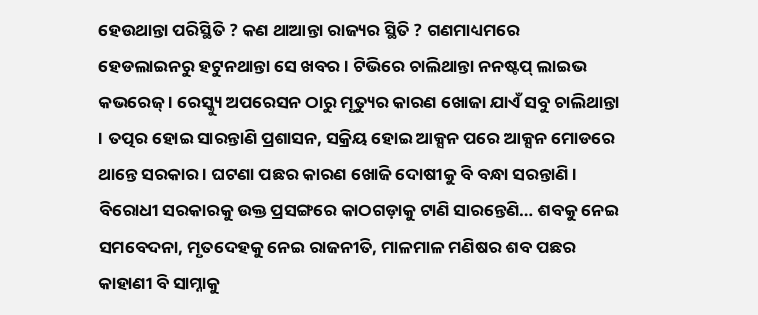ହେଉଥାନ୍ତା ପରିସ୍ଥିତି ? କଣ ଥାଆନ୍ତା ରାଜ୍ୟର ସ୍ଥିତି ? ଗଣମାଧ୍ୟମରେ ହେଡଲାଇନରୁ ହଟୁନଥାନ୍ତା ସେ ଖବର । ଟିଭିରେ ଚାଲିଥାନ୍ତା ନନଷ୍ଟପ୍ ଲାଇଭ କଭରେଜ୍ । ରେସ୍କ୍ୟୁ ଅପରେସନ ଠାରୁ ମୃତ୍ୟୁର କାରଣ ଖୋଜା ଯାଏଁ ସବୁ ଚାଲିଥାନ୍ତା । ତତ୍ପର ହୋଇ ସାରନ୍ତାଣି ପ୍ରଶାସନ, ସକ୍ରିୟ ହୋଇ ଆକ୍ସନ ପରେ ଆକ୍ସନ ମୋଡରେ ଥାନ୍ତେ ସରକାର । ଘଟଣା ପଛର କାରଣ ଖୋଜି ଦୋଷୀକୁ ବି ବନ୍ଧା ସରନ୍ତାଣି । ବିରୋଧୀ ସରକାରକୁ ଉକ୍ତ ପ୍ରସଙ୍ଗରେ କାଠଗଡ଼ାକୁ ଟାଣି ସାରନ୍ତେଣି… ଶବକୁ ନେଇ ସମବେଦନା, ମୃତଦେହକୁ ନେଇ ରାଜନୀତି, ମାଳମାଳ ମଣିଷର ଶବ ପଛର କାହାଣୀ ବି ସାମ୍ନାକୁ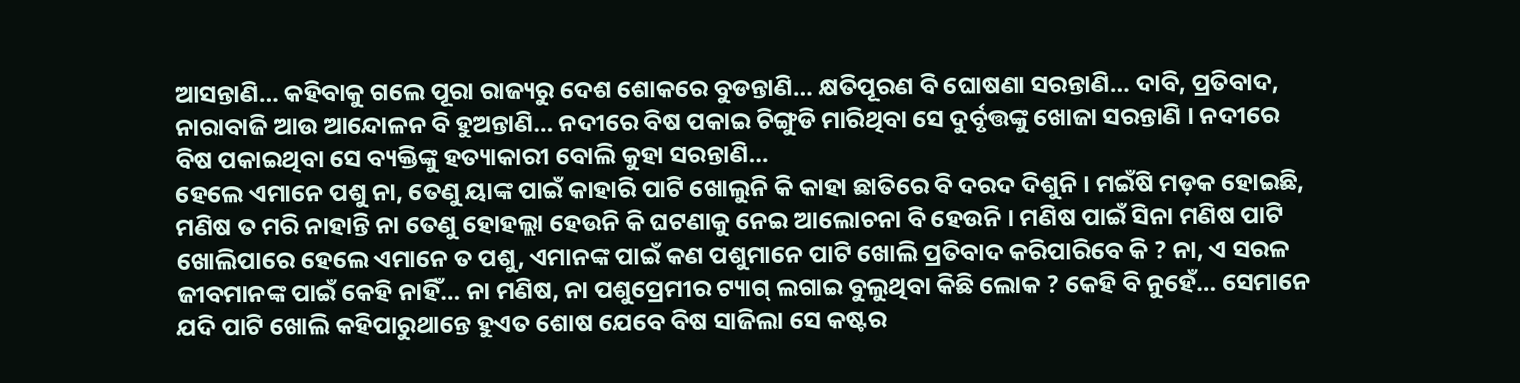ଆସନ୍ତାଣି… କହିବାକୁ ଗଲେ ପୂରା ରାଜ୍ୟରୁ ଦେଶ ଶୋକରେ ବୁଡନ୍ତାଣି… କ୍ଷତିପୂରଣ ବି ଘୋଷଣା ସରନ୍ତାଣି… ଦାବି, ପ୍ରତିବାଦ, ନାରାବାଜି ଆଉ ଆନ୍ଦୋଳନ ବି ହୁଅନ୍ତାଣି… ନଦୀରେ ବିଷ ପକାଇ ଚିଙ୍ଗୁଡି ମାରିଥିବା ସେ ଦୁର୍ବୃତ୍ତଙ୍କୁ ଖୋଜା ସରନ୍ତାଣି । ନଦୀରେ ବିଷ ପକାଇଥିବା ସେ ବ୍ୟକ୍ତିଙ୍କୁ ହତ୍ୟାକାରୀ ବୋଲି କୁହା ସରନ୍ତାଣି…
ହେଲେ ଏମାନେ ପଶୁ ନା, ତେଣୁ ୟାଙ୍କ ପାଇଁ କାହାରି ପାଟି ଖୋଲୁନି କି କାହା ଛାତିରେ ବି ଦରଦ ଦିଶୁନି । ମଇଁଷି ମଡ଼କ ହୋଇଛି, ମଣିଷ ତ ମରି ନାହାନ୍ତି ନା ତେଣୁ ହୋହଲ୍ଲା ହେଉନି କି ଘଟଣାକୁ ନେଇ ଆଲୋଚନା ବି ହେଉନି । ମଣିଷ ପାଇଁ ସିନା ମଣିଷ ପାଟି ଖୋଲିପାରେ ହେଲେ ଏମାନେ ତ ପଶୁ, ଏମାନଙ୍କ ପାଇଁ କଣ ପଶୁମାନେ ପାଟି ଖୋଲି ପ୍ରତିବାଦ କରିପାରିବେ କି ? ନା, ଏ ସରଳ ଜୀବମାନଙ୍କ ପାଇଁ କେହି ନାହିଁ… ନା ମଣିଷ, ନା ପଶୁପ୍ରେମୀର ଟ୍ୟାଗ୍ ଲଗାଇ ବୁଲୁଥିବା କିଛି ଲୋକ ? କେହି ବି ନୁହେଁ… ସେମାନେ ଯଦି ପାଟି ଖୋଲି କହିପାରୁଥାନ୍ତେ ହୁଏତ ଶୋଷ ଯେବେ ବିଷ ସାଜିଲା ସେ କଷ୍ଟର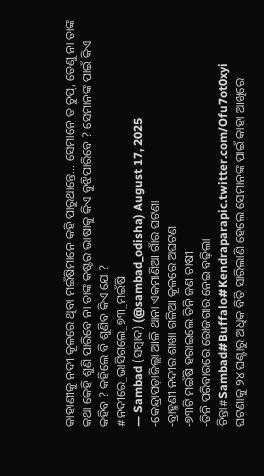କାହାଣୀକୁ ନଦୀ କୂଳରେ ଥିବା ମଇଁଷିମାନେ କହି ପାରୁଥାନ୍ତେ… ସେମାନେ ତ ଚୁପ୍, ତେଣୁ ନା ତାଙ୍କ କଥା କେହି ଶୁଣି ପାରିବେ ନା ତାଙ୍କ କଷ୍ଟର ଭାଷାକୁ କିଏ ବୁଝିପାରିବେ ? ସେମାନଙ୍କ ପାଇଁ କିଏ କହିବ ? କହିଲେ ବି ଶୁଣିବ କିଏ ଯେ ?
#ନଦୀରେ_ଭାସିଗଲେ_୭୩_ମଇଁଷି
— Sambad (ସମ୍ବାଦ) (@sambad_odisha) August 17, 2025
-କେନ୍ଦ୍ରାପଡ଼ାଜିଲ୍ଲା ଆଳି ଥାନା ଏକମାଣିଆ ଗାଁର ଘଟଣା
-ବ୍ରାହ୍ମଣୀ ନଦୀର ଶାଖା ଗଳିଆ କୂଳରେ ଅଘଟଣ
-୭୩ଟି ମଇଁଷି ହରାଇଲେ ତିନି ଜଣ ଚାଷୀ
-ତିନି ପରିବାରରେ ରୋଜଗାର ନେଇ ବଢ଼ିଲା ଚିନ୍ତା#Sambad#Buffalo#Kendraparapic.twitter.com/Ofu7ot0xyi
ଘଟଣାକୁ ୨୪ ଘଣ୍ଟାରୁ ଅଧିକ ବିତି ସାରିଲାଣି ହେଲେ ସେମାନଙ୍କ ପାଇଁ କାହା ଆଖିରେ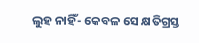ଲୁହ ନାହିଁ- କେବଳ ସେ କ୍ଷତିଗ୍ରସ୍ତ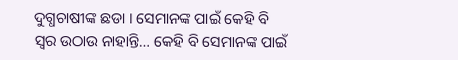ଦୁଗ୍ଧଚାଷୀଙ୍କ ଛଡା । ସେମାନଙ୍କ ପାଇଁ କେହି ବି ସ୍ବର ଉଠାଉ ନାହାନ୍ତି… କେହି ବି ସେମାନଙ୍କ ପାଇଁ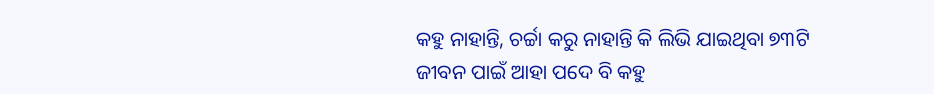କହୁ ନାହାନ୍ତି, ଚର୍ଚ୍ଚା କରୁ ନାହାନ୍ତି କି ଲିଭି ଯାଇଥିବା ୭୩ଟି ଜୀବନ ପାଇଁ ଆହା ପଦେ ବି କହୁ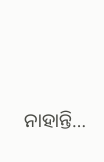ନାହାନ୍ତି…